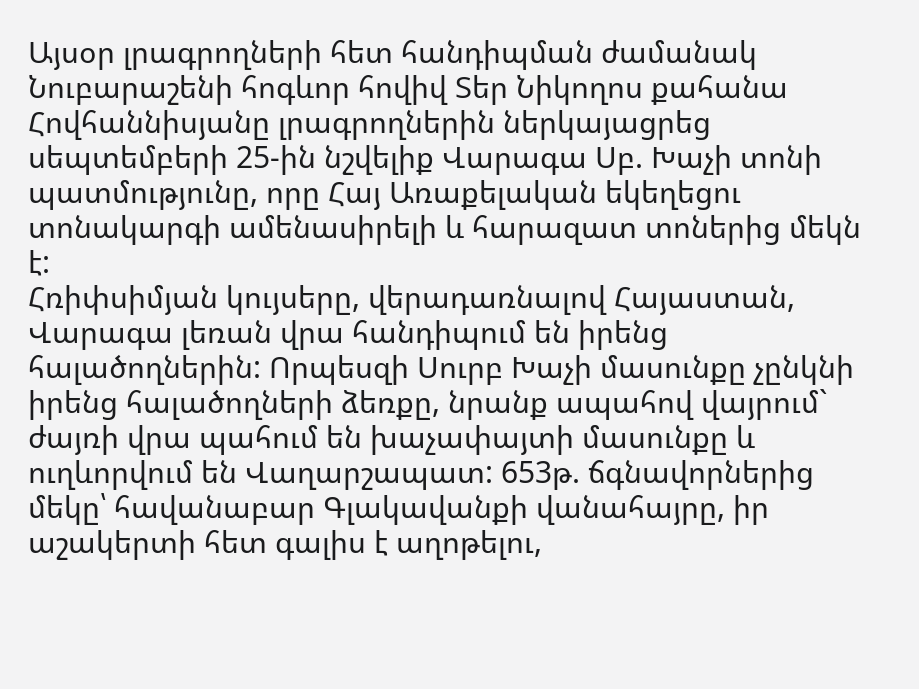Այսօր լրագրողների հետ հանդիպման ժամանակ Նուբարաշենի հոգևոր հովիվ Տեր Նիկողոս քահանա Հովհաննիսյանը լրագրողներին ներկայացրեց սեպտեմբերի 25-ին նշվելիք Վարագա Սբ. Խաչի տոնի պատմությունը, որը Հայ Առաքելական եկեղեցու տոնակարգի ամենասիրելի և հարազատ տոներից մեկն է:
Հռիփսիմյան կույսերը, վերադառնալով Հայաստան, Վարագա լեռան վրա հանդիպում են իրենց հալածողներին: Որպեսզի Սուրբ Խաչի մասունքը չընկնի իրենց հալածողների ձեռքը, նրանք ապահով վայրում` ժայռի վրա պահում են խաչափայտի մասունքը և ուղևորվում են Վաղարշապատ: 653թ. ճգնավորներից մեկը՝ հավանաբար Գլակավանքի վանահայրը, իր աշակերտի հետ գալիս է աղոթելու,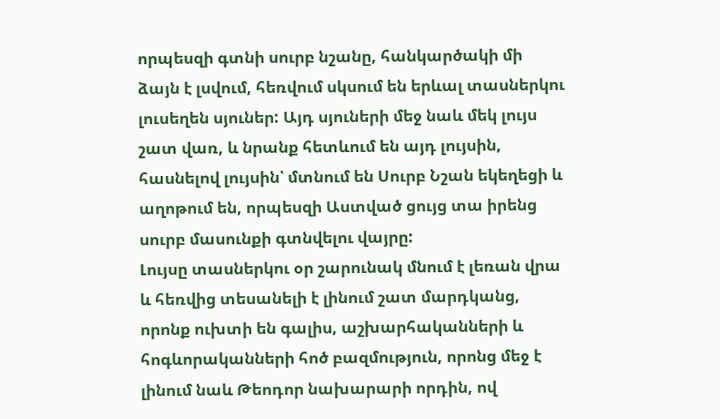որպեսզի գտնի սուրբ նշանը, հանկարծակի մի ձայն է լսվում, հեռվում սկսում են երևալ տասներկու լուսեղեն սյուներ: Այդ սյուների մեջ նաև մեկ լույս շատ վառ, և նրանք հետևում են այդ լույսին, հասնելով լույսին՝ մտնում են Սուրբ Նշան եկեղեցի և աղոթում են, որպեսզի Աստված ցույց տա իրենց սուրբ մասունքի գտնվելու վայրը:
Լույսը տասներկու օր շարունակ մնում է լեռան վրա և հեռվից տեսանելի է լինում շատ մարդկանց, որոնք ուխտի են գալիս, աշխարհականների և հոգևորականների հոծ բազմություն, որոնց մեջ է լինում նաև Թեոդոր նախարարի որդին, ով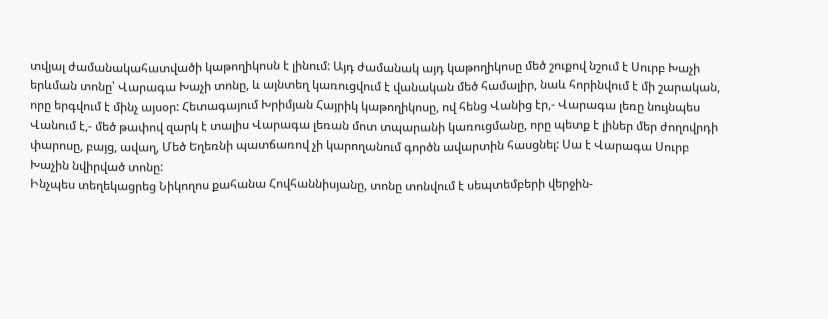տվյալ ժամանակահատվածի կաթողիկոսն է լինում: Այդ ժամանակ այդ կաթողիկոսը մեծ շուքով նշում է Սուրբ Խաչի երևման տոնը՝ Վարագա Խաչի տոնը, և այնտեղ կառուցվում է վանական մեծ համալիր, նաև հորինվում է մի շարական, որը երգվում է մինչ այսօր: Հետագայում Խրիմյան Հայրիկ կաթողիկոսը, ով հենց Վանից էր,- Վարագա լեռը նույնպես Վանում է,- մեծ թափով զարկ է տալիս Վարագա լեռան մոտ տպարանի կառուցմանը, որը պետք է լիներ մեր ժողովրդի փարոսը, բայց, ավաղ, Մեծ Եղեռնի պատճառով չի կարողանում գործն ավարտին հասցնել: Սա է Վարագա Սուրբ Խաչին նվիրված տոնը:
Ինչպես տեղեկացրեց Նիկողոս քահանա Հովհաննիսյանը, տոնը տոնվում է սեպտեմբերի վերջին-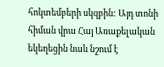հոկտեմբերի սկզբին: Այդ տոնի հիման վրա Հայ Առաքելական եկեղեցին նաև նշում է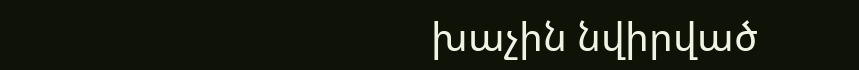խաչին նվիրված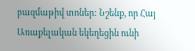բազմաթիվ տոներ: Նշենք, որ Հայ Առաքելական եկեղեցին ունի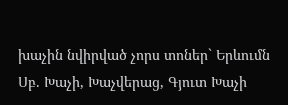խաչին նվիրված չորս տոներ` Երևումն Սբ. Խաչի, Խաչվերաց, Գյուտ Խաչի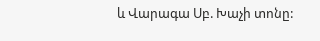և Վարագա Սբ. Խաչի տոնը: